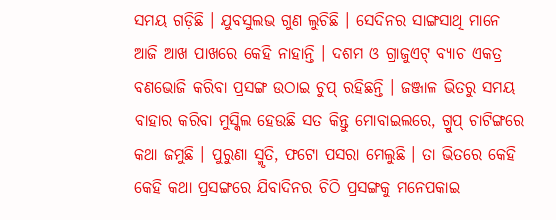ସମୟ ଗଡ଼ିଛି । ଯୁବସୁଲଭ ଗୁଣ ଲୁଚିଛି । ସେଦିନର ସାଙ୍ଗସାଥି ମାନେ ଆଜି ଆଖ ପାଖରେ କେହି ନାହାନ୍ତି । ଦଶମ ଓ ଗ୍ରାଜୁଏଟ୍ ବ୍ୟାଚ ଏକତ୍ର ବଣଭୋଜି କରିବା ପ୍ରସଙ୍ଗ ଉଠାଇ ଚୁପ୍ ରହିଛନ୍ତି । ଜଞ୍ଜାଳ ଭିତରୁ ସମୟ ବାହାର କରିବା ମୁସ୍କିଲ ହେଉଛି ସତ କିନ୍ତୁ ମୋବାଇଲରେ, ଗ୍ରୁପ୍ ଚାଟିଙ୍ଗରେ କଥା ଜମୁଛି । ପୁରୁଣା ସ୍ମୃତି, ଫଟୋ ପସରା ମେଲୁଛି । ତା ଭିତରେ କେହି କେହି କଥା ପ୍ରସଙ୍ଗରେ ଯିବାଦିନର ଚିଠି ପ୍ରସଙ୍ଗକୁ ମନେପକାଇ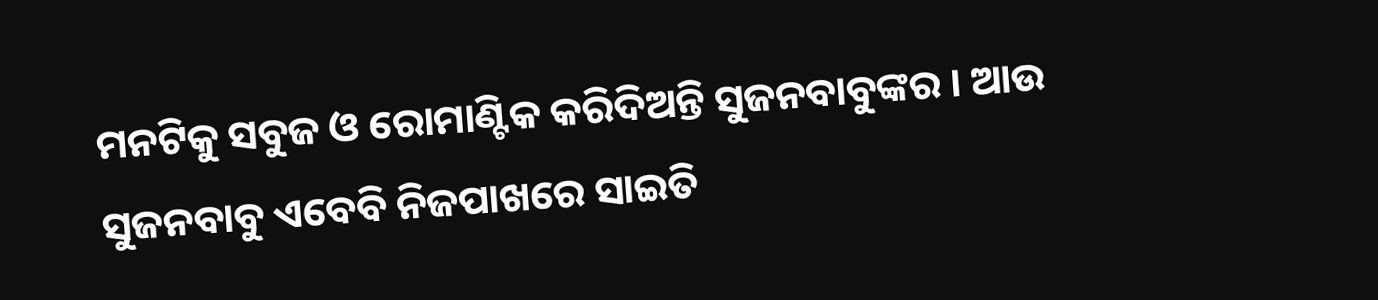ମନଟିକୁ ସବୁଜ ଓ ରୋମାଣ୍ଟିକ କରିଦିଅନ୍ତି ସୁଜନବାବୁଙ୍କର । ଆଉ ସୁଜନବାବୁ ଏବେବି ନିଜପାଖରେ ସାଇତି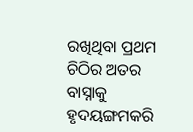ରଖିଥିବା ପ୍ରଥମ ଚିଠିର ଅତର ବାସ୍ନାକୁ ହୃଦୟଙ୍ଗମକରି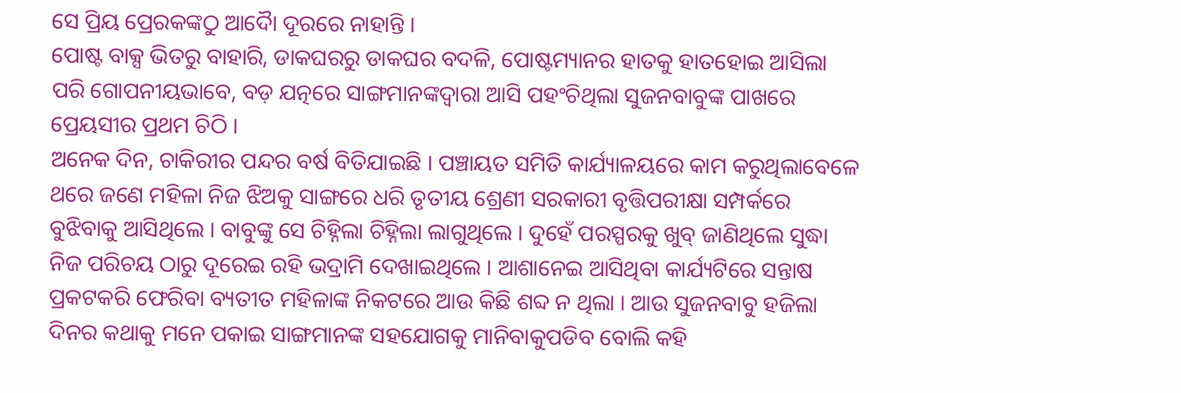ସେ ପ୍ରିୟ ପ୍ରେରକଙ୍କଠୁ ଆଦୋୖ ଦୂରରେ ନାହାନ୍ତି ।
ପୋଷ୍ଟ ବାକ୍ସ ଭିତରୁ ବାହାରି, ଡାକଘରରୁ ଡାକଘର ବଦଳି, ପୋଷ୍ଟମ୍ୟାନର ହାତକୁ ହାତହୋଇ ଆସିଲା ପରି ଗୋପନୀୟଭାବେ, ବଡ଼ ଯତ୍ନରେ ସାଙ୍ଗମାନଙ୍କଦ୍ୱାରା ଆସି ପହଂଚିଥିଲା ସୁଜନବାବୁଙ୍କ ପାଖରେ ପ୍ରେୟସୀର ପ୍ରଥମ ଚିଠି ।
ଅନେକ ଦିନ, ଚାକିରୀର ପନ୍ଦର ବର୍ଷ ବିତିଯାଇଛି । ପଞ୍ଚାୟତ ସମିତି କାର୍ଯ୍ୟାଳୟରେ କାମ କରୁଥିଲାବେଳେ ଥରେ ଜଣେ ମହିଳା ନିଜ ଝିଅକୁ ସାଙ୍ଗରେ ଧରି ତୃତୀୟ ଶ୍ରେଣୀ ସରକାରୀ ବୃତ୍ତିପରୀକ୍ଷା ସମ୍ପର୍କରେ ବୁଝିବାକୁ ଆସିଥିଲେ । ବାବୁଙ୍କୁ ସେ ଚିହ୍ନିଲା ଚିହ୍ନିଲା ଲାଗୁଥିଲେ । ଦୁହେଁ ପରସ୍ପରକୁ ଖୁବ୍ ଜାଣିଥିଲେ ସୁଦ୍ଧା ନିଜ ପରିଚୟ ଠାରୁ ଦୂରେଇ ରହି ଭଦ୍ରାମି ଦେଖାଇଥିଲେ । ଆଶାନେଇ ଆସିଥିବା କାର୍ଯ୍ୟଟିରେ ସନ୍ତାଷ ପ୍ରକଟକରି ଫେରିବା ବ୍ୟତୀତ ମହିଳାଙ୍କ ନିକଟରେ ଆଉ କିଛି ଶବ୍ଦ ନ ଥିଲା । ଆଉ ସୁଜନବାବୁ ହଜିଲା ଦିନର କଥାକୁ ମନେ ପକାଇ ସାଙ୍ଗମାନଙ୍କ ସହଯୋଗକୁ ମାନିବାକୁପଡିବ ବୋଲି କହି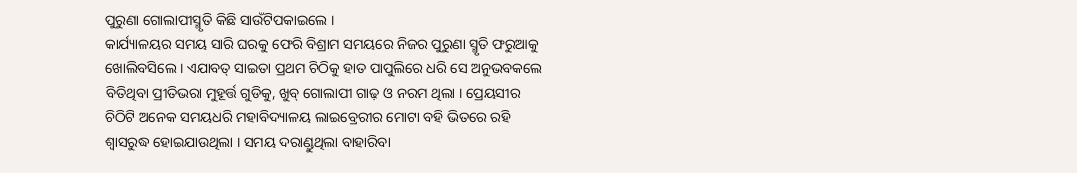ପୁରୁଣା ଗୋଲାପୀସ୍ମୃତି କିଛି ସାଉଁଟିପକାଇଲେ ।
କାର୍ଯ୍ୟାଳୟର ସମୟ ସାରି ଘରକୁ ଫେରି ବିଶ୍ରାମ ସମୟରେ ନିଜର ପୁରୁଣା ସ୍ମୃତି ଫରୁଆକୁ ଖୋଲିବସିଲେ । ଏଯାବତ୍ ସାଇତା ପ୍ରଥମ ଚିଠିକୁ ହାତ ପାପୁଲିରେ ଧରି ସେ ଅନୁଭବକଲେ ବିତିଥିବା ପ୍ରୀତିଭରା ମୁହୂର୍ତ୍ତ ଗୁଡିକୁ, ଖୁବ୍ ଗୋଲାପୀ ଗାଢ଼ ଓ ନରମ ଥିଲା । ପ୍ରେୟସୀର ଚିଠିଟି ଅନେକ ସମୟଧରି ମହାବିଦ୍ୟାଳୟ ଲାଇବ୍ରେରୀର ମୋଟା ବହି ଭିତରେ ରହି ଶ୍ବାସରୁଦ୍ଧ ହୋଇଯାଉଥିଲା । ସମୟ ଦରାଣ୍ଡୁଥିଲା ବାହାରିବା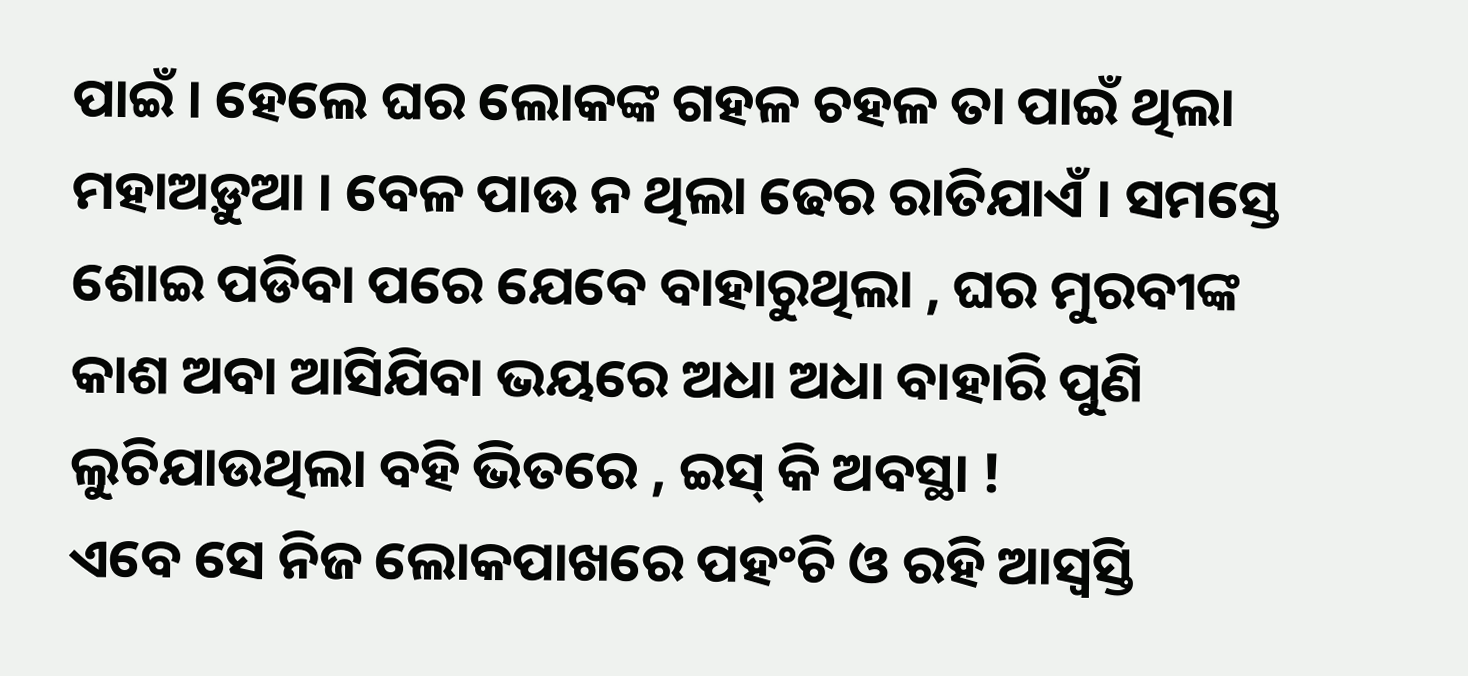ପାଇଁ । ହେଲେ ଘର ଲୋକଙ୍କ ଗହଳ ଚହଳ ତା ପାଇଁ ଥିଲା ମହାଅଡ଼ୁଆ । ବେଳ ପାଉ ନ ଥିଲା ଢେର ରାତିଯାଏଁ । ସମସ୍ତେ ଶୋଇ ପଡିବା ପରେ ଯେବେ ବାହାରୁଥିଲା , ଘର ମୁରବୀଙ୍କ କାଶ ଅବା ଆସିଯିବା ଭୟରେ ଅଧା ଅଧା ବାହାରି ପୁଣି ଲୁଚିଯାଉଥିଲା ବହି ଭିତରେ , ଇସ୍ କି ଅବସ୍ଥା !
ଏବେ ସେ ନିଜ ଲୋକପାଖରେ ପହଂଚି ଓ ରହି ଆସ୍ବସ୍ତି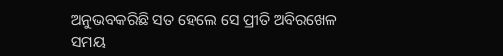ଅନୁଭବକରିଛି ସତ ହେଲେ ସେ ପ୍ରୀତି ଅବିରଖେଳ ସମୟ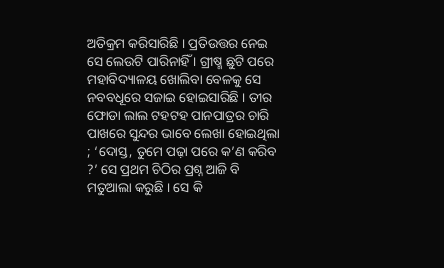ଅତିକ୍ରମ କରିସାରିଛି । ପ୍ରତିଉତ୍ତର ନେଇ ସେ ଲେଉଟି ପାରିନାହିଁ । ଗ୍ରୀଷ୍ମ ଛୁଟି ପରେ ମହାବିଦ୍ୟାଳୟ ଖୋଲିବା ବେଳକୁ ସେ ନବବଧୂରେ ସଜାଇ ହୋଇସାରିଛି । ତୀର ଫୋଡା ଲାଲ ଟହଟହ ପାନପାତ୍ରର ଚାରି ପାଖରେ ସୁନ୍ଦର ଭାବେ ଲେଖା ହୋଇଥିଲା ; ‘ଦୋସ୍ତ, ତୁମେ ପଢ଼ା ପରେ କ’ଣ କରିବ ?’ ସେ ପ୍ରଥମ ଚିଠିର ପ୍ରଶ୍ନ ଆଜି ବି ମତୁଆଲା କରୁଛି । ସେ କି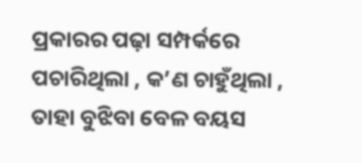ପ୍ରକାରର ପଢ଼ା ସମ୍ପର୍କରେ ପଚାରିଥିଲା , କ’ଣ ଚାହୁଁଥିଲା , ତାହା ବୁଝିବା ବେଳ ବୟସ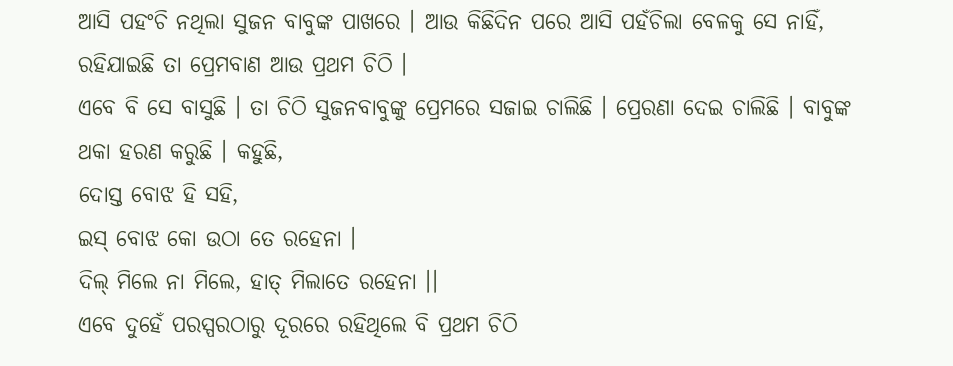ଆସି ପହଂଚି ନଥିଲା ସୁଜନ ବାବୁଙ୍କ ପାଖରେ । ଆଉ କିଛିଦିନ ପରେ ଆସି ପହଁଚିଲା ବେଳକୁ ସେ ନାହିଁ, ରହିଯାଇଛି ତା ପ୍ରେମବାଣ ଆଉ ପ୍ରଥମ ଚିଠି ।
ଏବେ ବି ସେ ବାସୁଛି । ତା ଚିଠି ସୁଜନବାବୁଙ୍କୁ ପ୍ରେମରେ ସଜାଇ ଚାଲିଛି । ପ୍ରେରଣା ଦେଇ ଚାଲିଛି । ବାବୁଙ୍କ ଥକା ହରଣ କରୁଛି । କହୁଛି,
ଦୋସ୍ତ ବୋଝ ହି ସହି,
ଇସ୍ ବୋଝ କୋ ଉଠା ତେ ରହେନା ।
ଦିଲ୍ ମିଲେ ନା ମିଲେ, ହାତ୍ ମିଲାତେ ରହେନା ।।
ଏବେ ଦୁହେଁ ପରସ୍ପରଠାରୁ ଦୂରରେ ରହିଥିଲେ ବି ପ୍ରଥମ ଚିଠି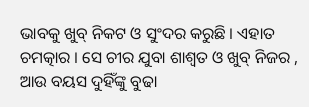ଭାବକୁ ଖୁବ୍ ନିକଟ ଓ ସୁଂଦର କରୁଛି । ଏହାତ ଚମତ୍କାର । ସେ ଚୀର ଯୁବା ଶାଶ୍ୱତ ଓ ଖୁବ୍ ନିଜର , ଆଉ ବୟସ ଦୁହିଁଙ୍କୁ ବୁଢା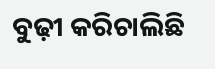ବୁଢ଼ୀ କରିଚାଲିଛି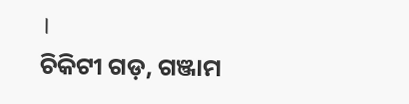।
ଚିକିଟୀ ଗଡ଼, ଗଞ୍ଜାମ